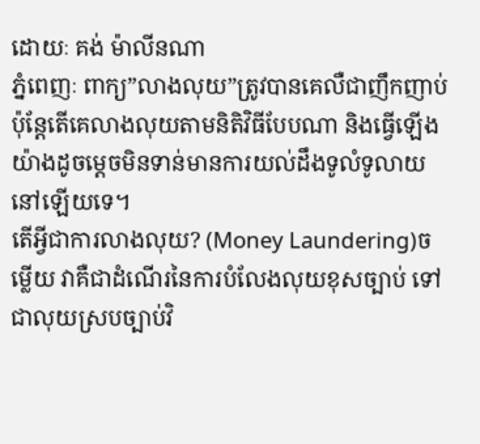ដោយៈ គង់ ម៉ាលីនណា
ភ្នំពេញៈ ពាក្យ”លាងលុយ”ត្រូវបានគេលឺជាញឹកញាប់ ប៉ុន្តែតើគេលាងលុយតាមនិតិវិធីបែបណា និងធ្វើឡើងយ៉ាងដូចម្តេចមិនទាន់មានការយល់ដឹងទូលំទូលាយនៅឡើយទេ។
តើអ្វីជាការលាងលុយ? (Money Laundering)ចម្លើយ វាគឺជាដំណើរនៃការបំលែងលុយខុសច្បាប់ ទៅជាលុយស្របច្បាប់វិ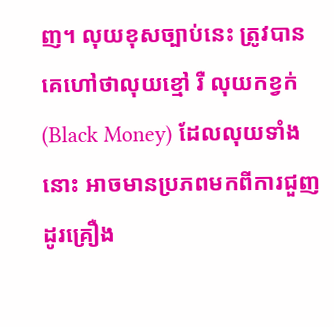ញ។ លុយខុសច្បាប់នេះ ត្រូវបានគេហៅថាលុយខ្មៅ រឺ លុយកខ្វក់ (Black Money) ដែលលុយទាំងនោះ អាចមានប្រភពមកពីការជួញដូរគ្រឿង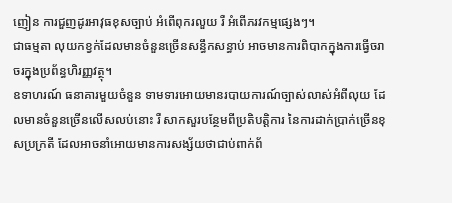ញៀន ការជួញដូរអាវុធខុសច្បាប់ អំពើពុករលួយ រឺ អំពេីភរវកម្មផ្សេងៗ។
ជាធម្មតា លុយកខ្វក់ដែលមានចំនួនច្រើនសន្ធឹកសន្ធាប់ អាចមានការពិបាកក្នុងការធ្វើចរាចរក្នុងប្រព័ន្ធហិរញ្ញវត្ថុ។
ឧទាហរណ៍ ធនាគារមួយចំនួន ទាមទារអោយមានរបាយការណ៍ច្បាស់លាស់អំពីលុយ ដែលមានចំនួនច្រើនលើសលប់នោះ រឺ សាកសួរបន្ថែមពីប្រតិបត្តិការ នៃការដាក់ប្រាក់ច្រើនខុសប្រក្រតី ដែលអាចនាំអោយមានការសង្ស័យថាជាប់ពាក់ព័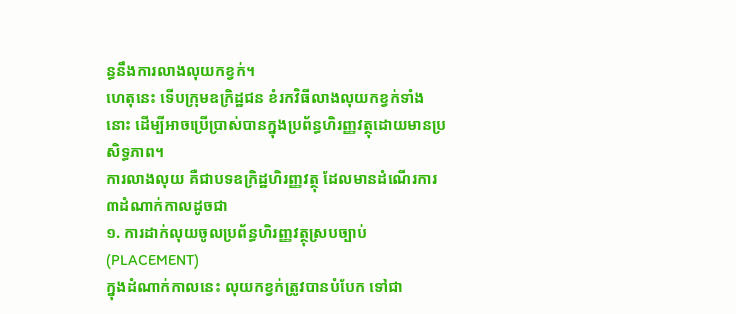ន្ធនឹងការលាងលុយកខ្វក់។
ហេតុនេះ ទើបក្រុមឧក្រិដ្ឋជន ខំរកវិធីលាងលុយកខ្វក់ទាំងនោះ ដើម្បីអាចប្រើប្រាស់បានក្នុងប្រព័ន្ធហិរញ្ញវត្ថុដោយមានប្រសិទ្ធភាព។
ការលាងលុយ គឺជាបទឧក្រិដ្ឋហិរញ្ញវត្ថុ ដែលមានដំណើរការ៣ដំណាក់កាលដូចជា
១. ការដាក់លុយចូលប្រព័ន្ធហិរញ្ញវត្ថុស្របច្បាប់ (PLACEMENT)
ក្នុងដំណាក់កាលនេះ លុយកខ្វក់ត្រូវបានបំបែក ទៅជា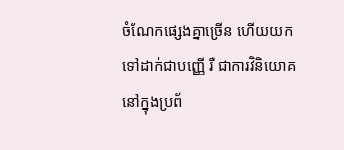ចំណែកផ្សេងគ្នាច្រើន ហើយយកទៅដាក់ជាបញ្ញើ រឺ ជាការវិនិយោគនៅក្នុងប្រព័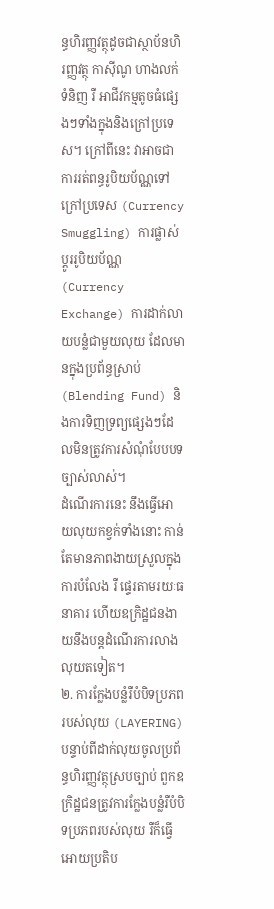ន្ធហិរញ្ញវត្ថុដូចជាស្ថាប័នហិរញ្ញវត្ថុ កាស៊ីណូ ហាងលក់ទំនិញ រឺ អាជីវកម្មតូចធំផ្សេងៗទាំងក្នុងនិងក្រៅប្រទេស។ ក្រៅពីនេះ វាអាចជាការរត់ពន្ធរូបិយប័ណ្ណទៅក្រៅប្រទេស (Currency Smuggling) ការផ្លាស់ប្តូររូបិយប័ណ្ណ (Currency Exchange) ការដាក់លាយបន្លំជាមួយលុយ ដែលមានក្នុងប្រព័ន្ធស្រាប់ (Blending Fund) និងការទិញទ្រព្យផ្សេងៗដែលមិនត្រូវការសំណុំបែបបទច្បាស់លាស់។
ដំណើរការនេះ នឹងធ្វើអោយលុយកខ្វក់ទាំងនោះ កាន់តែមានភាពងាយស្រួលក្នុងការបំលែង រឺ ផ្ទេរតាមរយៈធនាគារ ហើយឧក្រិដ្ឋជនងាយនឹងបន្តដំណើរការលាងលុយតទៀត។
២. ការក្លែងបន្លំរឺបំបិទប្រភពរបស់លុយ (LAYERING)
បន្ទាប់ពីដាក់លុយចូលប្រព័ន្ធហិរញ្ញវត្ថុស្របច្បាប់ ពួកឧក្រិដ្ឋជនត្រូវការក្លែងបន្លំរឺបំបិទប្រភពរបស់លុយ រឺក៏ធ្វើអោយប្រតិប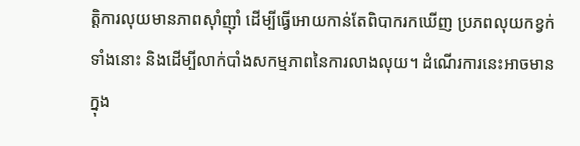ត្តិការលុយមានភាពស៊ាំញ៉ាំ ដើម្បីធ្វើអោយកាន់តែពិបាករកឃើញ ប្រភពលុយកខ្វក់ទាំងនោះ និងដើម្បីលាក់បាំងសកម្មភាពនៃការលាងលុយ។ ដំណើរការនេះអាចមានក្នុង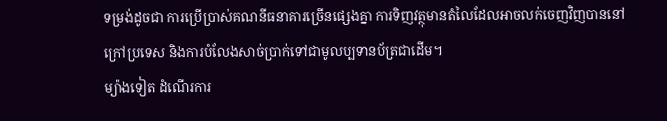ទម្រង់ដូចជា ការប្រើប្រាស់គណនីធនាគារច្រើនផ្សេងគ្នា ការទិញវត្ថុមានតំលៃដែលអាចលក់ចេញវិញបាននៅក្រៅប្រទេស និងការបំលែងសាច់ប្រាក់ទៅជាមូលប្បទានប័ត្រជាដើម។
ម្យ៉ាងទៀត ដំណើរការ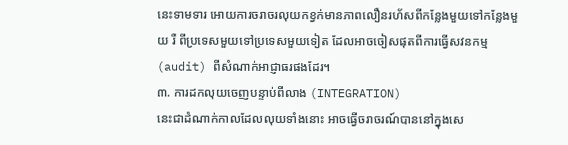នេះទាមទារ អោយការចរាចរលុយកខ្វក់មានភាពលឿនរហ័សពីកន្លែងមួយទៅកន្លែងមួយ រឺ ពីប្រទេសមួយទៅប្រទេសមួយទៀត ដែលអាចចៀសផុតពីការធ្វើសវនកម្ម (audit) ពីសំណាក់អាជ្ញាធរផងដែរ។
៣. ការដកលុយចេញបន្ទាប់ពីលាង (INTEGRATION)
នេះជាដំណាក់កាលដែលលុយទាំងនោះ អាចធ្វើចរាចរណ៍បាននៅក្នុងសេ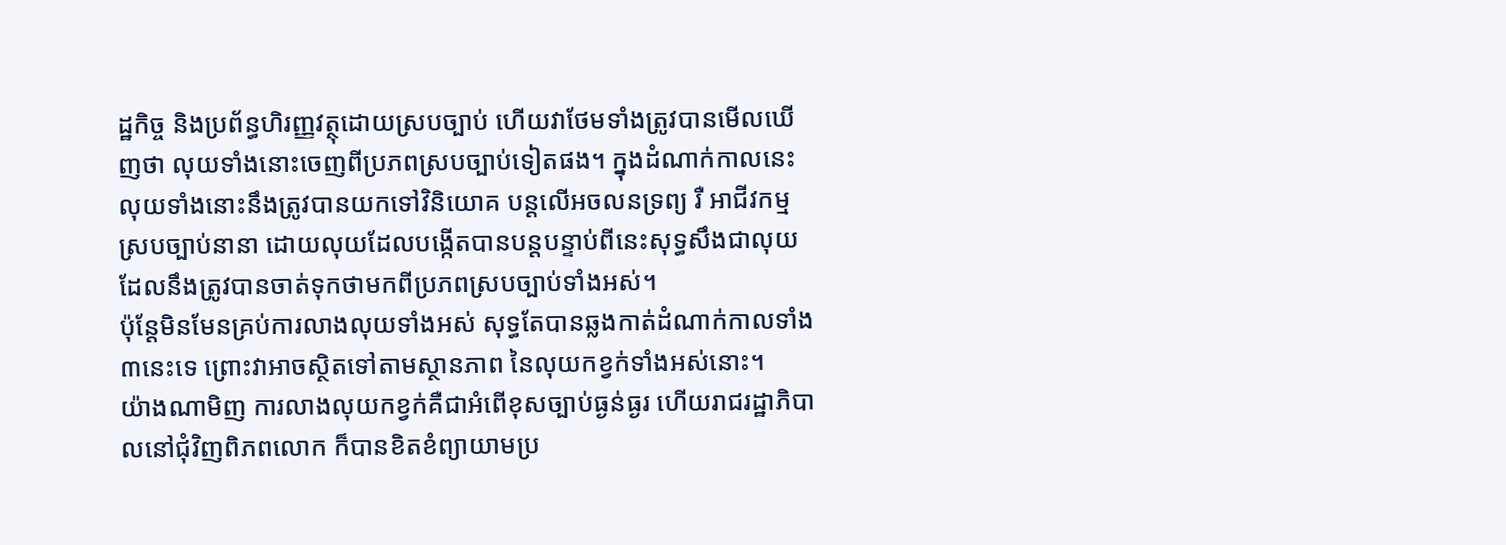ដ្ឋកិច្ច និងប្រព័ន្ធហិរញ្ញវត្ថុដោយស្របច្បាប់ ហើយវាថែមទាំងត្រូវបានមើលឃើញថា លុយទាំងនោះចេញពីប្រភពស្របច្បាប់ទៀតផង។ ក្នុងដំណាក់កាលនេះ លុយទាំងនោះនឹងត្រូវបានយកទៅវិនិយោគ បន្តលើអចលនទ្រព្យ រឺ អាជីវកម្មស្របច្បាប់នានា ដោយលុយដែលបង្កើតបានបន្តបន្ទាប់ពីនេះសុទ្ធសឹងជាលុយ ដែលនឹងត្រូវបានចាត់ទុកថាមកពីប្រភពស្របច្បាប់ទាំងអស់។
ប៉ុន្តែមិនមែនគ្រប់ការលាងលុយទាំងអស់ សុទ្ធតែបានឆ្លងកាត់ដំណាក់កាលទាំង៣នេះទេ ព្រោះវាអាចស្ថិតទៅតាមស្ថានភាព នៃលុយកខ្វក់ទាំងអស់នោះ។
យ៉ាងណាមិញ ការលាងលុយកខ្វក់គឺជាអំពើខុសច្បាប់ធ្ងន់ធ្ងរ ហើយរាជរដ្ឋាភិបាលនៅជុំវិញពិភពលោក ក៏បានខិតខំព្យាយាមប្រ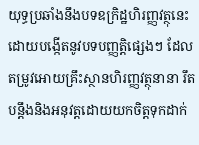យុទ្ធប្រឆាំងនឹងបទឧក្រិដ្ឋហិរញ្ញវត្ថុនេះ ដោយបង្កើតនូវបទបញ្ញតិ្តផ្សេងៗ ដែលតម្រូវអោយគ្រឹះស្ថានហិរញ្ញវត្ថុនានា រឹតបន្តឹងនិងអនុវត្តដោយយកចិត្តទុកដាក់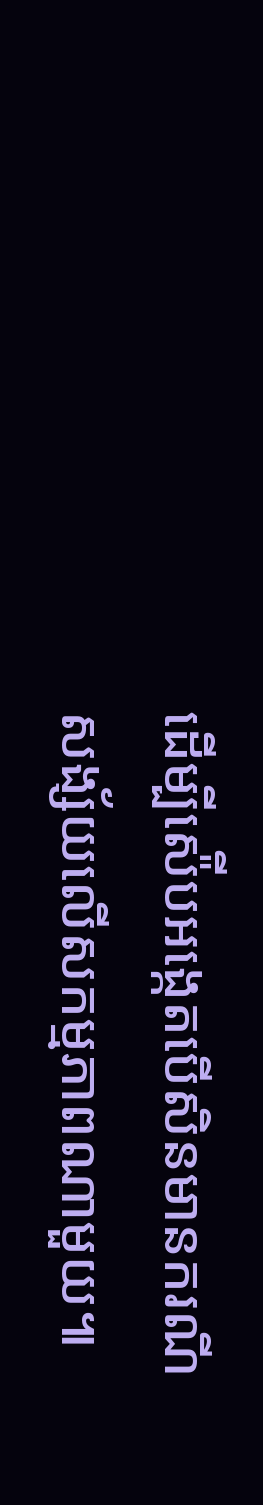ដើម្បីស៉ើបអង្កេតបើសិនមានករណីសង្ស័យលើសកម្មភាពណាមួយ៕